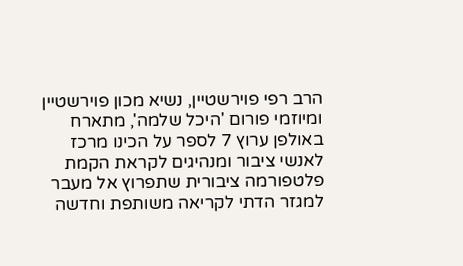הרב רפי פוירשטיין, נשיא מכון פוירשטיין ומיוזמי פורום 'היכל שלמה', מתארח באולפן ערוץ 7 לספר על הכינו מרכז לאנשי ציבור ומנהיגים לקראת הקמת פלטפורמה ציבורית שתפרוץ אל מעבר למגזר הדתי לקריאה משותפת וחדשה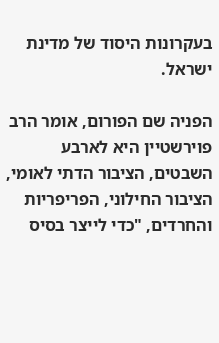בעקרונות היסוד של מדינת ישראל.

הפניה שם הפורום, אומר הרב פוירשטיין היא לארבע השבטים, הציבור הדתי לאומי, הציבור החילוני, הפריפריות והחרדים, "כדי לייצר בסיס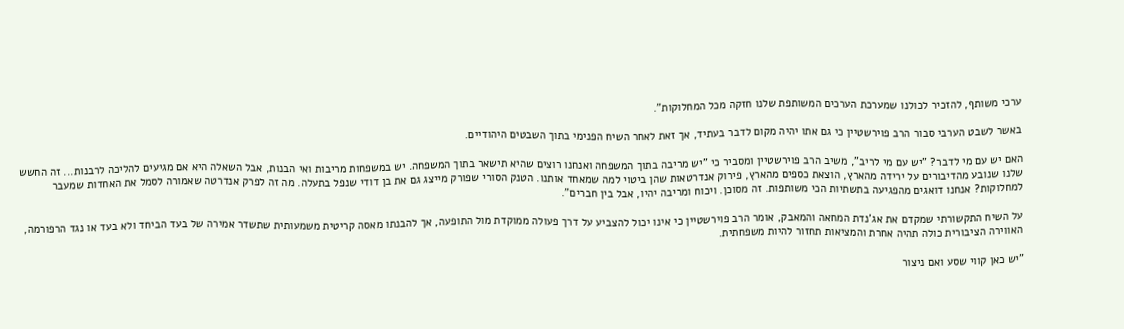ערכי משותף, להזכיר לכולנו שמערכת הערכים המשותפת שלנו חזקה מכל המחלוקות".

באשר לשבט הערבי סבור הרב פוירשטיין כי גם אתו יהיה מקום לדבר בעתיד, אך זאת לאחר השיח הפנימי בתוך השבטים היהודיים.

האם יש עם מי לדבר? "יש עם מי לריב", משיב הרב פוירשטיין ומסביר כי "יש מריבה בתוך המשפחה ואנחנו רוצים שהיא תישאר בתוך המשפחה. יש במשפחות מריבות ואי הבנות, אבל השאלה היא אם מגיעים להליכה לרבנות... זה החשש שלנו שנובע מהדיבורים על ירידה מהארץ, הוצאת כספים מהארץ, פירוק אנדרטאות שהן ביטוי למה שמאחד אותנו. הטנק הסורי שפורק מייצג גם את בן דודי שנפל בתעלה. מה זה לפרק אנדרטה שאמורה לסמל את האחדות שמעבר למחלוקות? אנחנו דואגים מהפגיעה בתשתיות הכי משותפות. זה מסוכן. ויכוח ומריבה יהיו, אבל בין חברים".

על השיח התקשורתי שמקדם את אג'נדת המחאה והמאבק, אומר הרב פוירשטיין כי אינו יכול להצביע על דרך פעולה ממוקדת מול התופעה, אך להבנתו מאסה קריטית משמעותית שתשדר אמירה של בעד הביחד ולא בעד או נגד הרפורמה, האווירה הציבורית כולה תהיה אחרת והמציאות תחזור להיות משפחתית.

"יש כאן קווי שסע ואם ניצור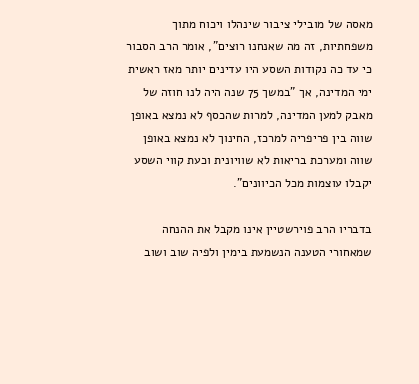מאסה של מובילי ציבור שינהלו ויכוח מתוך משפחתיות, זה מה שאנחנו רוצים", אומר הרב הסבור כי עד כה נקודות השסע היו עדינים יותר מאז ראשית ימי המדינה, אך "במשך 75 שנה היה לנו חוזה של מאבק למען המדינה, למרות שהכסף לא נמצא באופן שווה בין פריפריה למרכז, החינוך לא נמצא באופן שווה ומערכת בריאות לא שוויונית וכעת קווי השסע יקבלו עוצמות מכל הכיוונים".

בדבריו הרב פוירשטיין אינו מקבל את ההנחה שמאחורי הטענה הנשמעת בימין ולפיה שוב ושוב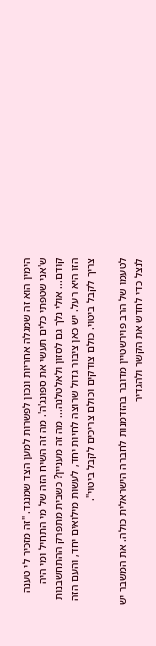הימין הוא זה שמגלה אחריות ונכון לפשרות למען הצד שמנגד. "זה מזכיר לי טענה ש'אני שטפתי כלים תעשי את ספונג'ה'. מה זה השיח הזה של מי התחיל ומי היה קודם... אולי נלך גם לסזון ולאלטלנה... מה זה מעניין? כשבית מתפרק ההתחשבנות הזו היא רעל. יש כאן ציבור גדול שרוצה לחיות יחד, לעשות מילואים יחד, והעם הזה צריך לקבל ביטוי. כולם צודקים וכולם צריכים לקבל ביטוי".

לטעמו של הרב פוירשטיין מדובר בהזדמנות לחברה הישראלית כולה. את המשבר יש לנצל כדי לחדש את הקשר ולהגדיר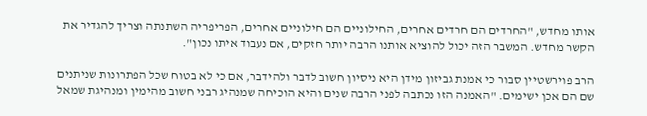אותו מחדש, "החרדים הם חרדים אחרים, החילוניים הם חילוניים אחרים, הפריפריה השתנתה וצריך להגדיר את הקשר מחדש. המשבר הזה יכול להוציא אותנו הרבה יותר חזקים, אם נעבוד איתו נכון".

הרב פוירשטיין סבור כי אמנת גביזון מידן היא ניסיון חשוב לדבר ולהידבר, אם כי לא בטוח שכל הפתרונות שניתנים שם הם אכן ישימים. "האמנה הזו נכתבה לפני הרבה שנים והיא הוכיחה שמנהיג רבני חשוב מהימין ומנהיגת שמאל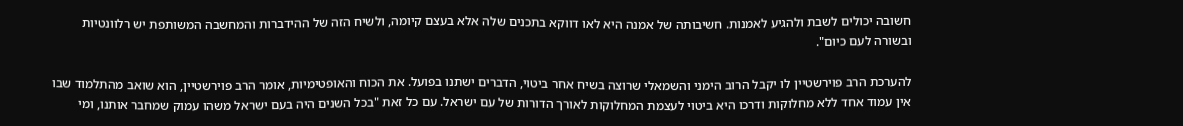חשובה יכולים לשבת ולהגיע לאמנות. חשיבותה של אמנה היא לאו דווקא בתכנים שלה אלא בעצם קיומה, ולשיח הזה של ההידברות והמחשבה המשותפת יש רלוונטיות ובשורה לעם כיום".

להערכת הרב פוירשטיין לו יקבל הרוב הימני והשמאלי שרוצה בשיח אחר ביטוי, הדברים ישתנו בפועל. את הכוח והאופטימיות, אומר הרב פוירשטיין, הוא שואב מהתלמוד שבו אין עמוד אחד ללא מחלוקות ודרכו היא ביטוי לעצמת המחלוקות לאורך הדורות של עם ישראל. עם כל זאת "בכל השנים היה בעם ישראל משהו עמוק שמחבר אותנו, ומי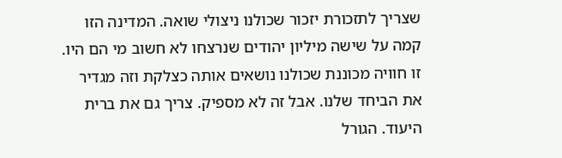שצריך לתזכורת יזכור שכולנו ניצולי שואה. המדינה הזו קמה על שישה מיליון יהודים שנרצחו לא חשוב מי הם היו. זו חוויה מכוננת שכולנו נושאים אותה כצלקת וזה מגדיר את הביחד שלנו. אבל זה לא מספיק. צריך גם את ברית היעוד. הגורל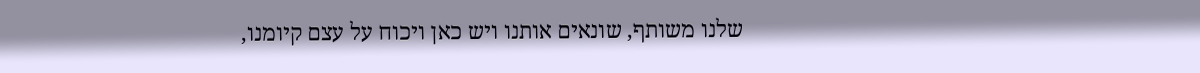שלנו משותף, שונאים אותנו ויש כאן ויכוח על עצם קיומנו,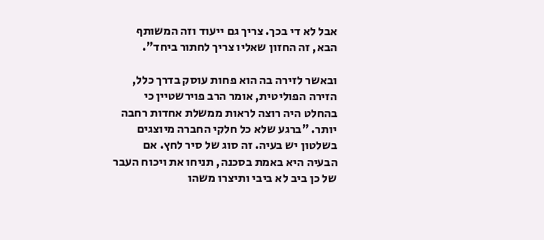אבל לא די בכך. צריך גם ייעוד וזה המשותף הבא, זה החזון שאליו צריך לחתור ביחד".

ובאשר לזירה בה הוא פחות עוסק בדרך כלל, הזירה הפוליטית, אומר הרב פוירשטיין כי בהחלט היה רוצה לראות ממשלת אחדות רחבה יותר. "ברגע שלא כל חלקי החברה מיוצגים בשלטון יש בעיה. זה סוג של סיר לחץ. אם הבעיה היא באמת בסכנה, תניחו את ויכוח העבר של כן ביב לא ביבי ותיצרו משהו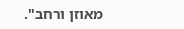מאוזן ורחב".